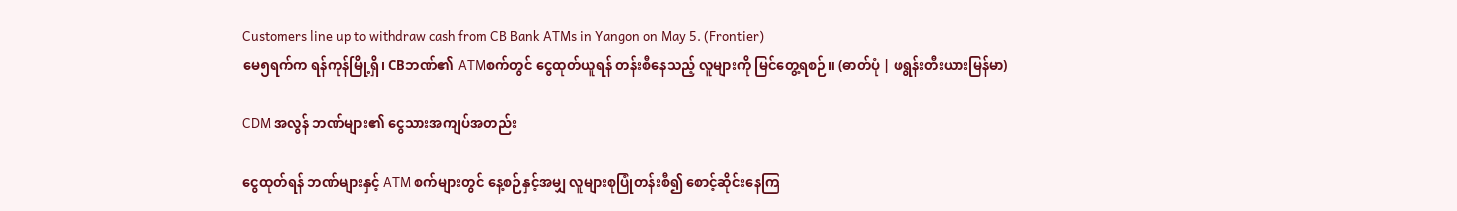Customers line up to withdraw cash from CB Bank ATMs in Yangon on May 5. (Frontier)
မေ၅ရက်က ရန်ကုန်မြို့ရှိ၊ CBဘဏ်၏ ATMစက်တွင် ငွေထုတ်ယူရန် တန်းစီနေသည့် လူများကို မြင်တွေ့ရစဉ်။ (ဓာတ်ပုံ | ဖရွန်းတီးယားမြန်မာ)

CDM အလွန် ဘဏ်များ၏ ငွေသားအကျပ်အတည်း

ငွေထုတ်ရန် ဘဏ်များနှင့် ATM စက်များတွင် နေ့စဉ်နှင့်အမျှ လူများစုပြုံတန်းစီ၍ စောင့်ဆိုင်းနေကြ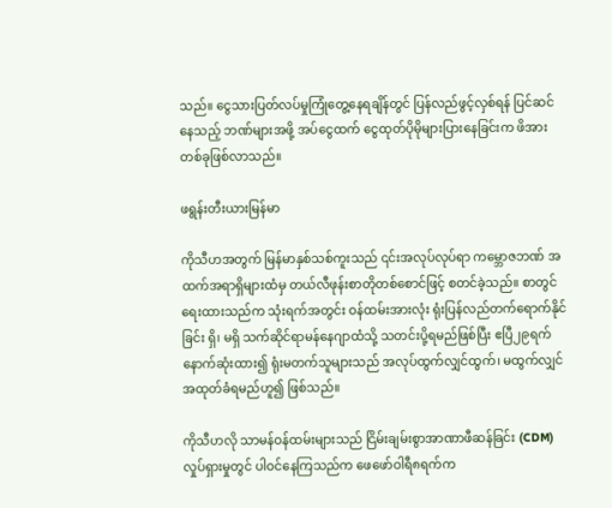သည်။ ငွေသားပြတ်လပ်မှုကြုံတွေ့နေရချိန်တွင် ပြန်လည်ဖွင့်လှစ်ရန် ပြင်ဆင်နေသည့် ဘဏ်များအဖို့ အပ်ငွေထက် ငွေထုတ်ပိုမိုများပြားနေခြင်းက ဖိအားတစ်ခုဖြစ်လာသည်။

ဖရွန်းတီးယားမြန်မာ

ကိုသီဟအတွက် မြန်မာနှစ်သစ်ကူးသည် ၎င်းအလုပ်လုပ်ရာ ကမ္ဘောဇဘဏ် အထက်အရာရှိများထံမှ တယ်လီဖုန်းစာတိုတစ်စောင်ဖြင့် စတင်ခဲ့သည်။ စာတွင် ရေးထားသည်က သုံးရက်အတွင်း ဝန်ထမ်းအားလုံး ရုံးပြန်လည်တက်ရောက်နိုင်ခြင်း ရှိ၊ မရှိ သက်ဆိုင်ရာမန်နေဂျာထံသို့ သတင်းပို့ရမည်ဖြစ်ပြီး ဧပြီ၂၉ရက်နောက်ဆုံးထား၍ ရုံးမတက်သူများသည် အလုပ်ထွက်လျှင်ထွက်၊ မထွက်လျှင် အထုတ်ခံရမည်ဟူ၍ ဖြစ်သည်။

ကိုသီဟလို သာမန်ဝန်ထမ်းများသည် ငြိမ်းချမ်းစွာအာဏာဖီဆန်ခြင်း (CDM)လှုပ်ရှားမှုတွင် ပါဝင်နေကြသည်က ဖေဖော်ဝါရီ၈ရက်က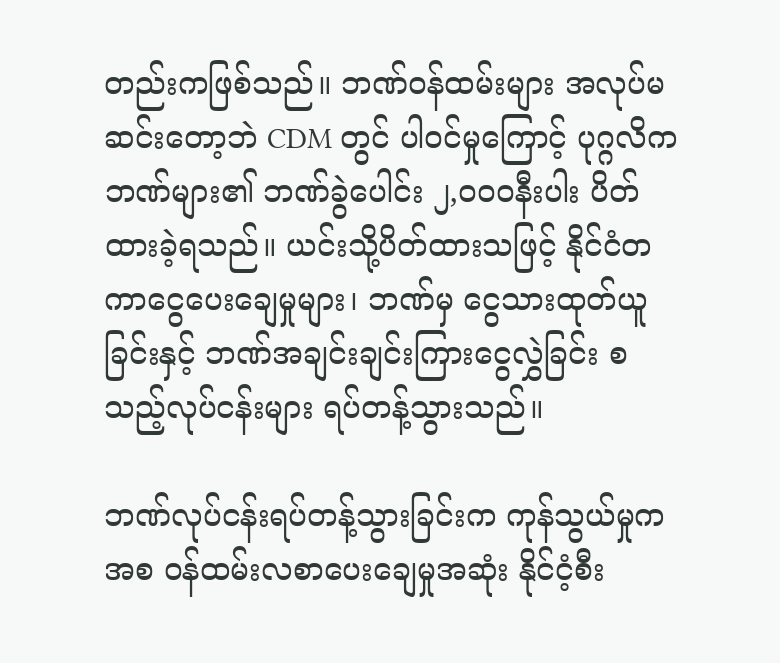တည်းကဖြစ်သည်။ ဘဏ်ဝန်ထမ်းများ အလုပ်မဆင်းတော့ဘဲ CDM တွင် ပါဝင်မှုကြောင့် ပုဂ္ဂလိကဘဏ်များ၏ ဘဏ်ခွဲပေါင်း ၂,၀၀၀နီးပါး ပိတ်ထားခဲ့ရသည်။ ယင်းသို့ပိတ်ထားသဖြင့် နိုင်ငံတကာငွေပေးချေမှုများ၊ ဘဏ်မှ ငွေသားထုတ်ယူခြင်းနှင့် ဘဏ်အချင်းချင်းကြားငွေလွှဲခြင်း စသည့်လုပ်ငန်းများ ရပ်တန့်သွားသည်။

ဘဏ်လုပ်ငန်းရပ်တန့်သွားခြင်းက ကုန်သွယ်မှုကအစ ဝန်ထမ်းလစာပေးချေမှုအဆုံး နိုင်ငံ့စီး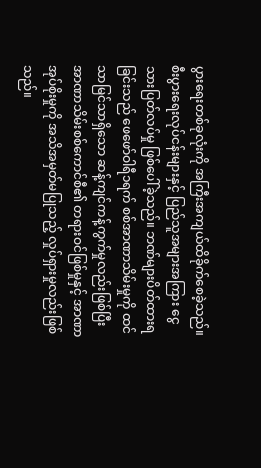ပွားရေးတစ်ခုလုံးကို အကြီးအကျယ်ထိခိုက်စေခဲ့သည်။ စီးပွားရေးလုပ်ငန်းများနှင့် ပြည်သူအများအကြား ငွေသားပြတ်လပ်မှု ဖြစ်ပေါ်ခဲ့သည်။ ဘဏ်များပိတ်ထားရခြင်းသည် ဖေဖော်ဝါရီ၁ရက် စစ်အာဏာသိမ်းမှုကို ထင်သာမြင်သာရှိသော ဆန့်ကျင်ကန့်ကွက်မှုလည်းဖြစ်ပြီး အာဏာသိမ်းစစ်ကောင်စီ၏ တရားဝင်ဖြစ်မှုနှင့် အာဏာအုပ်စိုးမှုကို အသိအမှတ်မပြုသည့် လှုပ်ရှားမှုလည်းဖြစ်သည်။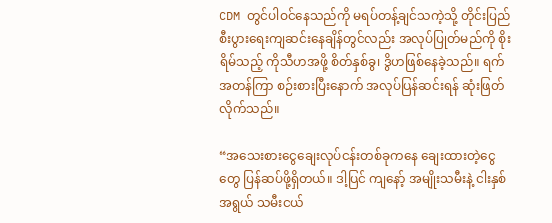CDM တွင်ပါဝင်နေသည်ကို မရပ်တန့်ချင်သကဲ့သို့ တိုင်းပြည်စီးပွားရေးကျဆင်းနေချိန်တွင်လည်း အလုပ်ပြုတ်မည်ကို စိုးရိမ်သည့် ကိုသီဟအဖို့ စိတ်နှစ်ခွ၊ ဒွိဟဖြစ်နေခဲ့သည်။ ရက်အတန်ကြာ စဉ်းစားပြီးနောက် အလုပ်ပြန်ဆင်းရန် ဆုံးဖြတ်လိုက်သည်။

“အသေးစားငွေချေးလုပ်ငန်းတစ်ခုကနေ ချေးထားတဲ့ငွေတွေ ပြန်ဆပ်ဖို့ရှိတယ်။ ဒါ့ပြင် ကျနော့် အမျိုးသမီးနဲ့ ငါးနှစ်အရွယ် သမီးငယ်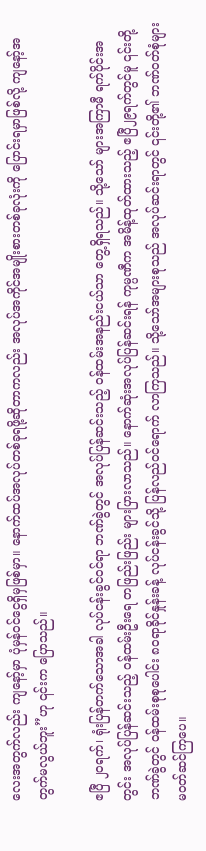လေးအတွက်လည်း ကျနော့်မှာ ပုံမှန်ဝင်ငွေရှိမှဖြစ်မှာ။ နောက်ထပ်အလုပ်တစ်ခုရဖို့ဆိုတာကလည်း အလုပ်အကိုင်အမျိုးစားတစ်ခုလုံးကို ပြောင်းရမှာဖြစ်လို့ ကျနော့်အတွက်မလွယ်ဘူး”ဟု ၎င်းက ပြောသည်။

ဧပြီ ၂ဝရက်၊ ရုံးပြန်တက်သောအခါ လုပ်ငန်းခွင်ဝင်ရာ ဘဏ်ခွဲတွင် အလုပ်ပြန်ဆင်းသည့် ဝန်ထမ်းအနည်းငယ်သာ တွေ့ရှိရသည်။ သို့သော် များအကြာမီ ရက်ပိုင်းအတွင်း အလုပ်ပြန်ဆင်းသည့် ဝန်ထမ်းဦးရေ တဖြည်းဖြည်း များပြားလာသည်။ နောက်ဆုံးအလုပ်ပြန်ဆင်းရန် ကုမ္ပဏီက အမိန့်ထုတ်ထားသည့် ဧပြီ၂၉ရက်တွင်မူ ၎င်းတို့ဘဏ်ခွဲတွင် ဝန်ထမ်းစုစုပေါင်း ၈၀ရာခိုင်နှုန်းခန့် လုပ်ငန်းခွင်သို့ ပြန်လည်ဝင်ရောက် လာကြသည်။ သို့သော်အများစုသည် အလုပ်ဆင်းရာတွင် ၎င်းတို့၏ ဘဏ်ဝတ်စုံများ မဝတ်ဆင်ကြပေ။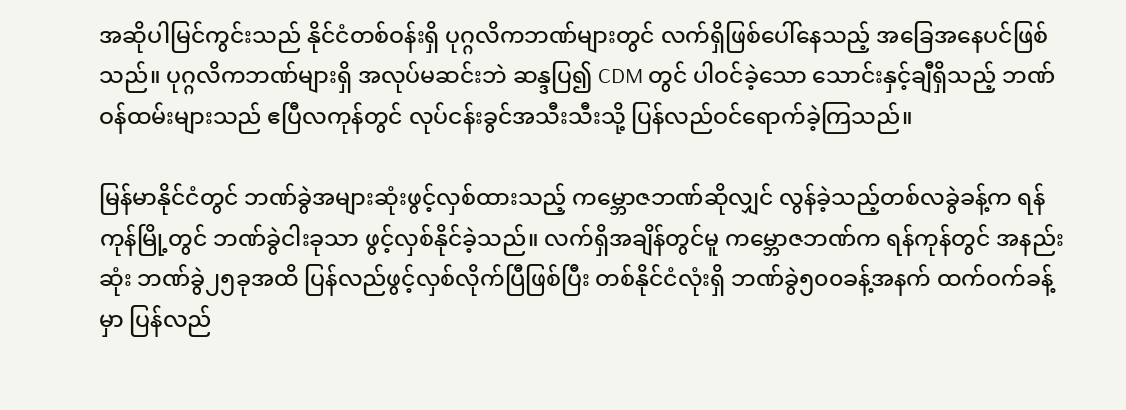အဆိုပါမြင်ကွင်းသည် နိုင်ငံတစ်ဝန်းရှိ ပုဂ္ဂလိကဘဏ်များတွင် လက်ရှိဖြစ်ပေါ်နေသည့် အခြေအနေပင်ဖြစ်သည်။ ပုဂ္ဂလိကဘဏ်များရှိ အလုပ်မဆင်းဘဲ ဆန္ဒပြ၍ CDM တွင် ပါဝင်ခဲ့သော သောင်းနှင့်ချီရှိသည့် ဘဏ်ဝန်ထမ်းများသည် ဧပြီလကုန်တွင် လုပ်ငန်းခွင်အသီးသီးသို့ ပြန်လည်ဝင်ရောက်ခဲ့ကြသည်။

မြန်မာနိုင်ငံတွင် ဘဏ်ခွဲအများဆုံးဖွင့်လှစ်ထားသည့် ကမ္ဘောဇဘဏ်ဆိုလျှင် လွန်ခဲ့သည့်တစ်လခွဲခန့်က ရန်ကုန်မြို့တွင် ဘဏ်ခွဲငါးခုသာ ဖွင့်လှစ်နိုင်ခဲ့သည်။ လက်ရှိအချိန်တွင်မူ ကမ္ဘောဇဘဏ်က ရန်ကုန်တွင် အနည်းဆုံး ဘဏ်ခွဲ၂၅ခုအထိ ပြန်လည်ဖွင့်လှစ်လိုက်ပြီဖြစ်ပြီး တစ်နိုင်ငံလုံးရှိ ဘဏ်ခွဲ၅၀၀ခန့်အနက် ထက်ဝက်ခန့်မှာ ပြန်လည်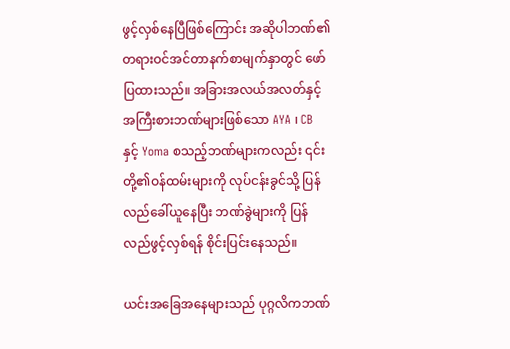ဖွင့်လှစ်နေပြီဖြစ်ကြောင်း အဆိုပါဘဏ်၏ တရားဝင်အင်တာနက်စာမျက်နှာတွင် ဖော်ပြထားသည်။ အခြားအလယ်အလတ်နှင့် အကြီးစားဘဏ်များဖြစ်သော AYA ၊ CBနှင့် Yoma စသည့်ဘဏ်များကလည်း ၎င်းတို့၏ဝန်ထမ်းများကို လုပ်ငန်းခွင်သို့ ပြန်လည်ခေါ်ယူနေပြီး ဘဏ်ခွဲများကို ပြန်လည်ဖွင့်လှစ်ရန် စိုင်းပြင်းနေသည်။

ယင်းအခြေအနေများသည် ပုဂ္ဂလိကဘဏ်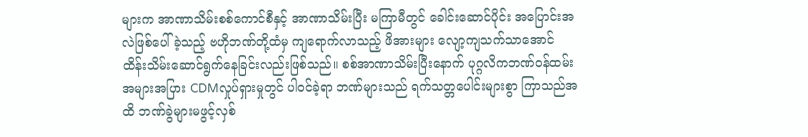များက အာဏာသိမ်းစစ်ကောင်စီနှင့် အာဏာသိမ်းပြီး မကြာမီတွင် ခေါင်းဆောင်ပိုင်း အပြောင်းအလဲဖြစ်ပေါ်ခဲ့သည့် ဗဟိုဘဏ်တို့ထံမှ ကျရောက်လာသည့် ဖိအားများ လျော့ကျသက်သာအောင် ထိန်းသိမ်းဆောင်ရွက်နေခြင်းလည်းဖြစ်သည်။ စစ်အာဏာသိမ်းပြီးနောက် ပုဂ္ဂလိကဘဏ်ဝန်ထမ်း အများအပြား CDMလှုပ်ရှားမှုတွင် ပါဝင်ခဲ့ရာ ဘဏ်များသည် ရက်သတ္တပေါင်းများစွာ ကြာသည်အထိ ဘဏ်ခွဲများမဖွင့်လှစ်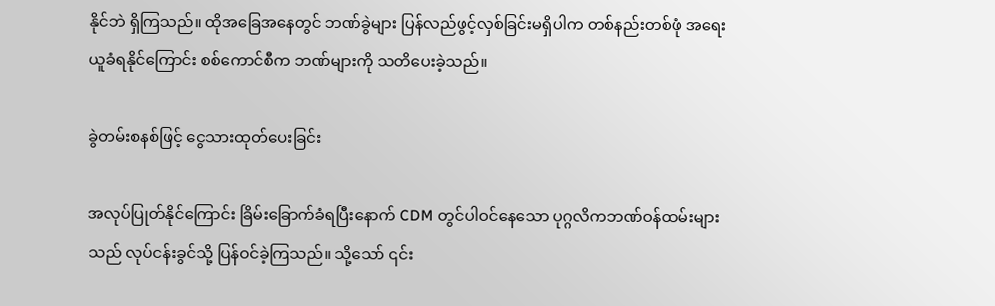နိုင်ဘဲ ရှိကြသည်။ ထိုအခြေအနေတွင် ဘဏ်ခွဲများ ပြန်လည်ဖွင့်လှစ်ခြင်းမရှိပါက တစ်နည်းတစ်ဖုံ အရေးယူခံရနိုင်ကြောင်း စစ်ကောင်စီက ဘဏ်များကို သတိပေးခဲ့သည်။

ခွဲတမ်းစနစ်ဖြင့် ငွေသားထုတ်ပေးခြင်း

အလုပ်ပြုတ်နိုင်ကြောင်း ခြိမ်းခြောက်ခံရပြီးနောက် CDM တွင်ပါဝင်နေသော ပုဂ္ဂလိကဘဏ်ဝန်ထမ်းများသည် လုပ်ငန်းခွင်သို့ ပြန်ဝင်ခဲ့ကြသည်။ သို့သော် ၎င်း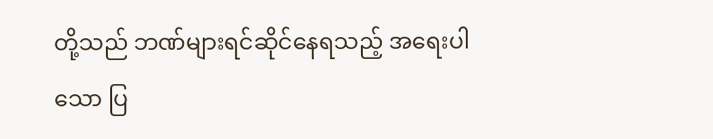တို့သည် ဘဏ်များရင်ဆိုင်နေရသည့် အရေးပါသော ပြ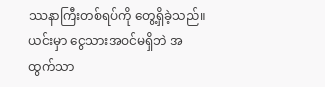ဿနာကြီးတစ်ရပ်ကို တွေ့ရှိခဲ့သည်။ ယင်းမှာ ငွေသားအဝင်မရှိဘဲ အထွက်သာ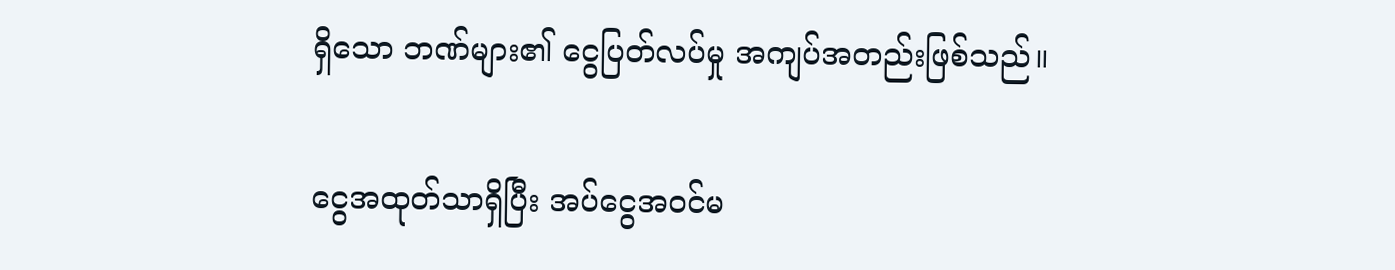ရှိသော ဘဏ်များ၏ ငွေပြတ်လပ်မှု အကျပ်အတည်းဖြစ်သည်။

ငွေအထုတ်သာရှိပြီး အပ်ငွေအဝင်မ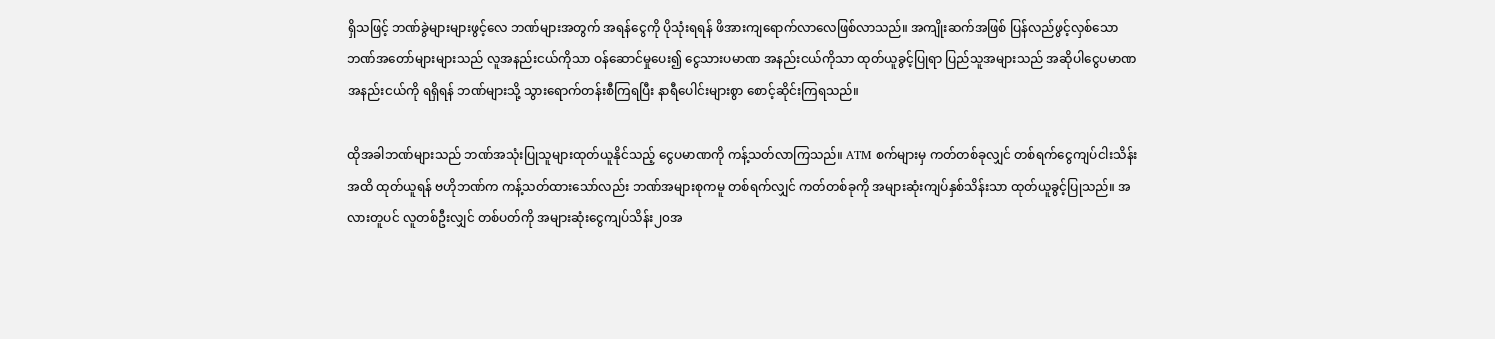ရှိသဖြင့် ဘဏ်ခွဲများများဖွင့်လေ ဘဏ်များအတွက် အရန်ငွေကို ပိုသုံးရရန် ဖိအားကျရောက်လာလေဖြစ်လာသည်။ အကျိုးဆက်အဖြစ် ပြန်လည်ဖွင့်လှစ်သော ဘဏ်အတော်များများသည် လူအနည်းငယ်ကိုသာ ဝန်ဆောင်မှုပေး၍ ငွေသားပမာဏ အနည်းငယ်ကိုသာ ထုတ်ယူခွင့်ပြုရာ ပြည်သူအများသည် အဆိုပါငွေပမာဏအနည်းငယ်ကို ရရှိရန် ဘဏ်များသို့ သွားရောက်တန်းစီကြရပြီး နာရီပေါင်းများစွာ စောင့်ဆိုင်းကြရသည်။

ထိုအခါဘဏ်များသည် ဘဏ်အသုံးပြုသူများထုတ်ယူနိုင်သည့် ငွေပမာဏကို ကန့်သတ်လာကြသည်။ ATM စက်များမှ ကတ်တစ်ခုလျှင် တစ်ရက်ငွေကျပ်ငါးသိန်းအထိ ထုတ်ယူရန် ဗဟိုဘဏ်က ကန့်သတ်ထားသော်လည်း ဘဏ်အများစုကမူ တစ်ရက်လျှင် ကတ်တစ်ခုကို အများဆုံးကျပ်နှစ်သိန်းသာ ထုတ်ယူခွင့်ပြုသည်။ အလားတူပင် လူတစ်ဦးလျှင် တစ်ပတ်ကို အများဆုံးငွေကျပ်သိန်း၂၀အ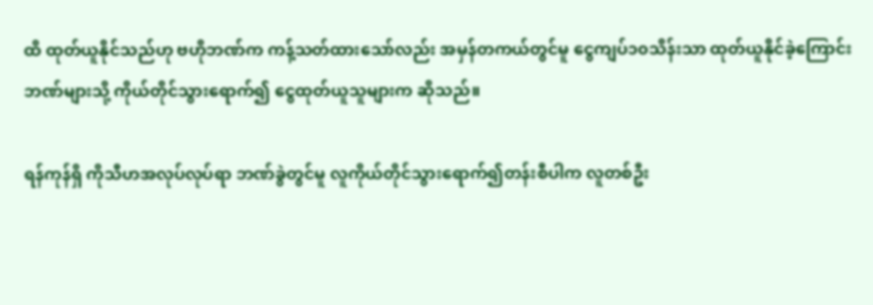ထိ ထုတ်ယူနိုင်သည်ဟု ဗဟိုဘဏ်က ကန့်သတ်ထားသော်လည်း အမှန်တကယ်တွင်မူ ငွေကျပ်၁၀သိန်းသာ ထုတ်ယူနိုင်ခဲ့ကြောင်း ဘဏ်များသို့ ကိုယ်တိုင်သွားရောက်၍ ငွေထုတ်ယူသူများက ဆိုသည်။

ရန်ကုန်ရှိ ကိုသီဟအလုပ်လုပ်ရာ ဘဏ်ခွဲတွင်မူ လူကိုယ်တိုင်သွားရောက်၍တန်းစီပါက လူတစ်ဦး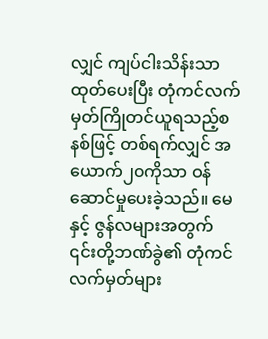လျှင် ကျပ်ငါးသိန်းသာ ထုတ်ပေးပြီး တုံကင်လက်မှတ်ကြိုတင်ယူရသည့်စနစ်ဖြင့် တစ်ရက်လျှင် အယောက်၂၀ကိုသာ ဝန်ဆောင်မှုပေးခဲ့သည်။ မေနှင့် ဇွန်လများအတွက် ၎င်းတို့ဘဏ်ခွဲ၏ တုံကင်လက်မှတ်များ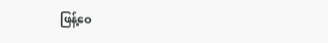ဖြန့်ဝေ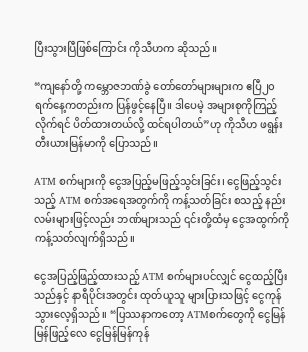ပြီးသွားပြီဖြစ်ကြောင်း ကိုသီဟက ဆိုသည်။

“ကျနော်တို့ ကမ္ဘောဇဘဏ်ခွဲ တော်တော်များများက ဧပြီ၂၀ရက်နေ့ကတည်းက ပြန်ဖွင့်နေပြီ။ ဒါပေမဲ့ အများစုကိုကြည့်လိုက်ရင် ပိတ်ထားတယ်လို့ ထင်ရပါတယ်”ဟု ကိုသီဟ ဖရွန်းတီးယားမြန်မာကို ပြောသည်။

ATM စက်များကို ငွေအပြည့်မဖြည့်သွင်းခြင်း၊ ငွေဖြည့်သွင်းသည့် ATM စက်အရေအတွက်ကို ကန့်သတ်ခြင်း စသည့် နည်းလမ်းများဖြင့်လည်း ဘဏ်များသည် ၎င်းတို့ထံမှ ငွေအထွက်ကို ကန့်သတ်လျက်ရှိသည်။

ငွေအပြည့်ဖြည့်ထားသည့် ATM စက်များပင်လျှင် ငွေထည့်ပြီးသည်နှင့် နာရီပိုင်းအတွင်း ထုတ်ယူသူ များပြားသဖြင့် ငွေကုန်သွားလေ့ရှိသည်။ “ပြဿနာကတော့ ATMစက်တွေကို ငွေမြန်မြန်ဖြည့်လေ ငွေမြန်မြန်ကုန်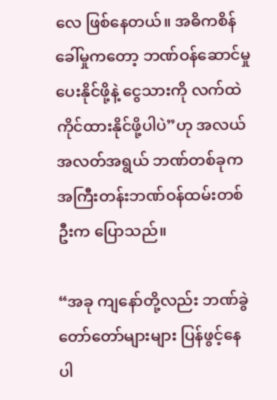လေ ဖြစ်နေတယ်။ အဓိကစိန်ခေါ်မှုကတော့ ဘဏ်ဝန်ဆောင်မှုပေးနိုင်ဖို့နဲ့ ငွေသားကို လက်ထဲကိုင်ထားနိုင်ဖို့ပါပဲ”ဟု အလယ်အလတ်အရွယ် ဘဏ်တစ်ခုက အကြီးတန်းဘဏ်ဝန်ထမ်းတစ်ဦးက ပြောသည်။

“အခု ကျနော်တို့လည်း ဘဏ်ခွဲတော်တော်များများ ပြန်ဖွင့်နေပါ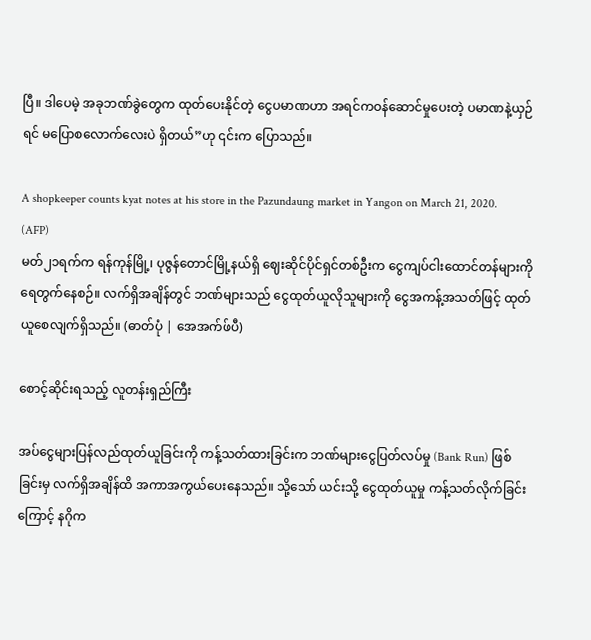ပြီ။ ဒါပေမဲ့ အခုဘဏ်ခွဲတွေက ထုတ်ပေးနိုင်တဲ့ ငွေပမာဏဟာ အရင်ကဝန်ဆောင်မှုပေးတဲ့ ပမာဏနဲ့ယှဉ်ရင် မပြောစလောက်လေးပဲ ရှိတယ်”ဟု ၎င်းက ပြောသည်။

A shopkeeper counts kyat notes at his store in the Pazundaung market in Yangon on March 21, 2020. (AFP)
မတ်၂၁ရက်က ရန်ကုန်မြို့၊ ပုဇွန်တောင်မြို့နယ်ရှိ ဈေးဆိုင်ပိုင်ရှင်တစ်ဦးက ငွေကျပ်ငါးထောင်တန်များကို ရေတွက်နေစဉ်။ လက်ရှိအချိန်တွင် ဘဏ်များသည် ငွေထုတ်ယူလိုသူများကို ငွေအကန့်အသတ်ဖြင့် ထုတ်ယူစေလျက်ရှိသည်။ (ဓာတ်ပုံ | အေအက်ဖ်ပီ)

စောင့်ဆိုင်းရသည့် လူတန်းရှည်ကြီး

အပ်ငွေများပြန်လည်ထုတ်ယူခြင်းကို ကန့်သတ်ထားခြင်းက ဘဏ်များငွေပြတ်လပ်မှု (Bank Run) ဖြစ်ခြင်းမှ လက်ရှိအချိန်ထိ အကာအကွယ်ပေးနေသည်။ သို့သော် ယင်းသို့ ငွေထုတ်ယူမှု ကန့်သတ်လိုက်ခြင်းကြောင့် နဂိုက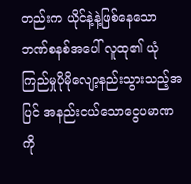တည်းက ယိုင်နဲ့နဲ့ဖြစ်နေသော ဘဏ်စနစ်အပေါ် လူထု၏ ယုံကြည်မှုပိုမိုလျော့နည်းသွားသည့်အပြင် အနည်းငယ်သောငွေပမာဏကို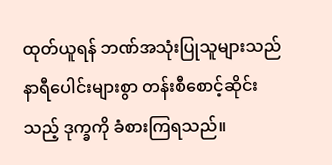ထုတ်ယူရန် ဘဏ်အသုံးပြုသူများသည် နာရီပေါင်းများစွာ တန်းစီစောင့်ဆိုင်းသည့် ဒုက္ခကို ခံစားကြရသည်။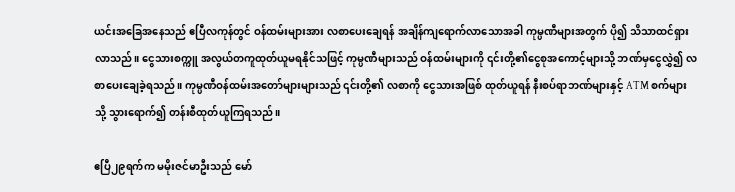ယင်းအခြေအနေသည် ဧပြီလကုန်တွင် ဝန်ထမ်းများအား လစာပေးချေရန် အချိန်ကျရောက်လာသောအခါ ကုမ္ပဏီများအတွက် ပို၍ သိသာထင်ရှားလာသည်။ ငွေသားစက္ကူ အလွယ်တကူထုတ်ယူမရနိုင်သဖြင့် ကုမ္ပဏီများသည် ဝန်ထမ်းများကို ၎င်းတို့၏ငွေစုအကောင့်များသို့ ဘဏ်မှငွေလွှဲ၍ လစာပေးချေခဲ့ရသည်။ ကုမ္ပဏီဝန်ထမ်းအတော်များများသည် ၎င်းတို့၏ လစာကို ငွေသားအဖြစ် ထုတ်ယူရန် နီးစပ်ရာဘဏ်များနှင့် ATM စက်များသို့ သွားရောက်၍ တန်းစီထုတ်ယူကြရသည်။

ဧပြီ၂၉ရက်က မမိုးဇင်မာဦးသည် မော်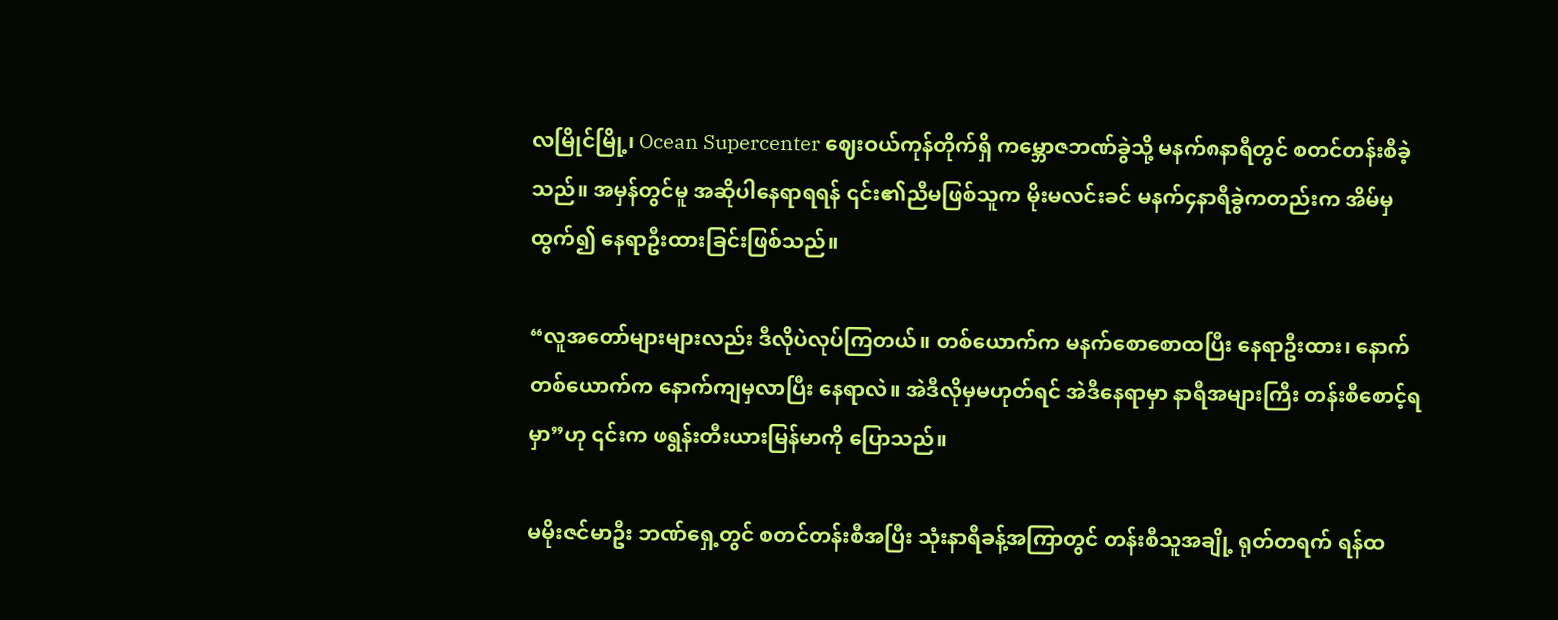လမြိုင်မြို့၊ Ocean Supercenter ဈေးဝယ်ကုန်တိုက်ရှိ ကမ္ဘောဇဘဏ်ခွဲသို့ မနက်၈နာရီတွင် စတင်တန်းစီခဲ့သည်။ အမှန်တွင်မူ အဆိုပါနေရာရရန် ၎င်း၏ညီမဖြစ်သူက မိုးမလင်းခင် မနက်၄နာရီခွဲကတည်းက အိမ်မှထွက်၍ နေရာဦးထားခြင်းဖြစ်သည်။

“လူအတော်များများလည်း ဒီလိုပဲလုပ်ကြတယ်။ တစ်ယောက်က မနက်စောစောထပြီး နေရာဦးထား၊ နောက်တစ်ယောက်က နောက်ကျမှလာပြီး နေရာလဲ။ အဲဒီလိုမှမဟုတ်ရင် အဲဒီနေရာမှာ နာရီအများကြီး တန်းစီစောင့်ရမှာ”ဟု ၎င်းက ဖရွန်းတီးယားမြန်မာကို ပြောသည်။

မမိုးဇင်မာဦး ဘဏ်ရှေ့တွင် စတင်တန်းစီအပြီး သုံးနာရီခန့်အကြာတွင် တန်းစီသူအချို့ ရုတ်တရက် ရန်ထ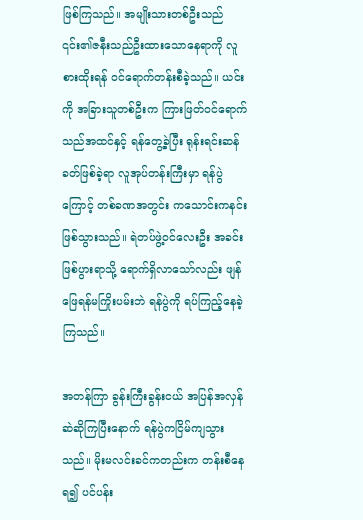ဖြစ်ကြသည်။ အမျိုးသားတစ်ဦးသည် ၎င်း၏ဇနီးသည်ဦးထားသောနေရာကို လူစားထိုးရန် ဝင်ရောက်တန်းစီခဲ့သည်။ ယင်းကို အခြားသူတစ်ဦးက ကြားဖြတ်ဝင်ရောက်သည်အထင်နှင့် ရန်တွေ့ခဲ့ပြီး ရုန်းရင်းဆန်ခတ်ဖြစ်ခဲ့ရာ လူအုပ်တန်းကြီးမှာ ရန်ပွဲကြောင့် တစ်ခဏအတွင်း ကသောင်းကနင်းဖြစ်သွားသည်။ ရဲတပ်ဖွဲ့ဝင်လေးဦး အခင်းဖြစ်ပွားရာသို့ ရောက်ရှိလာသော်လည်း ဖျန်ဖြေရန်မကြိုးပမ်းဘဲ ရန်ပွဲကို ရပ်ကြည့်နေခဲ့ကြသည်။

အတန်ကြာ ခွန်းကြီးခွန်းငယ် အပြန်အလှန်ဆဲဆိုကြပြီးနောက် ရန်ပွဲကငြိမ်ကျသွားသည်။ မိုးမလင်းခင်ကတည်းက တန်းစီနေရ၍ ပင်ပန်း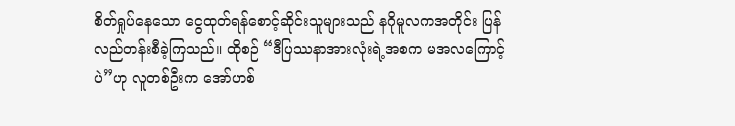စိတ်ရှုပ်နေသော ငွေထုတ်ရန်စောင့်ဆိုင်းသူများသည် နဂိုမူလကအတိုင်း ပြန်လည်တန်းစီခဲ့ကြသည်။ ထိုစဉ် “ဒီပြဿနာအားလုံးရဲ့အစက မအလကြောင့်ပဲ”ဟု လူတစ်ဦးက အော်ဟစ်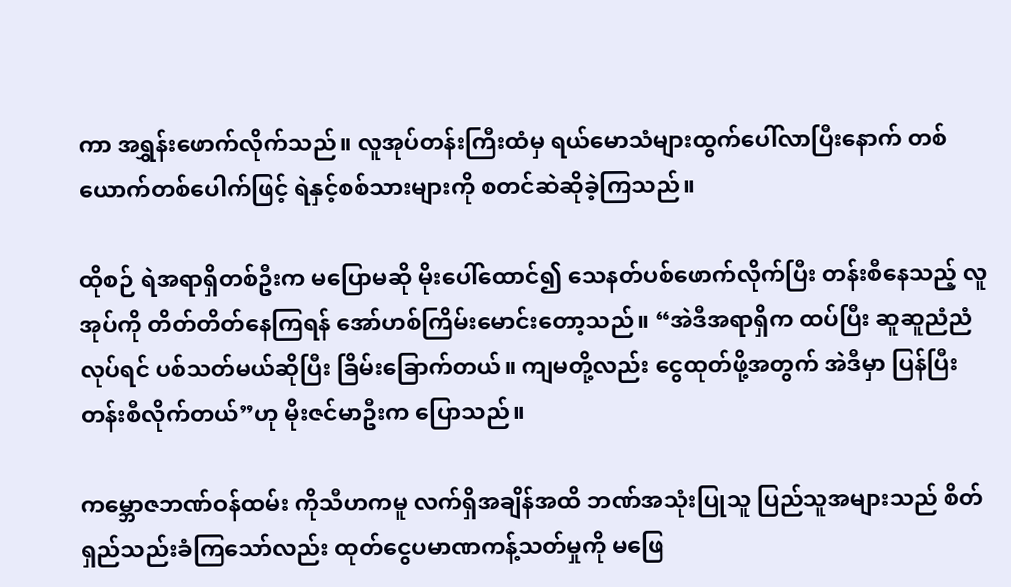ကာ အရွှန်းဖောက်လိုက်သည်။ လူအုပ်တန်းကြီးထံမှ ရယ်မောသံများထွက်ပေါ်လာပြီးနောက် တစ်ယောက်တစ်ပေါက်ဖြင့် ရဲနှင့်စစ်သားများကို စတင်ဆဲဆိုခဲ့ကြသည်။

ထိုစဉ် ရဲအရာရှိတစ်ဦးက မပြောမဆို မိုးပေါ်ထောင်၍ သေနတ်ပစ်ဖောက်လိုက်ပြီး တန်းစီနေသည့် လူအုပ်ကို တိတ်တိတ်နေကြရန် အော်ဟစ်ကြိမ်းမောင်းတော့သည်။ “အဲဒီအရာရှိက ထပ်ပြီး ဆူဆူညံညံလုပ်ရင် ပစ်သတ်မယ်ဆိုပြီး ခြိမ်းခြောက်တယ်။ ကျမတို့လည်း ငွေထုတ်ဖို့အတွက် အဲဒီမှာ ပြန်ပြီးတန်းစီလိုက်တယ်”ဟု မိုးဇင်မာဦးက ပြောသည်။

ကမ္ဘောဇဘဏ်ဝန်ထမ်း ကိုသီဟကမူ လက်ရှိအချိန်အထိ ဘဏ်အသုံးပြုသူ ပြည်သူအများသည် စိတ်ရှည်သည်းခံကြသော်လည်း ထုတ်ငွေပမာဏကန့်သတ်မှုကို မဖြေ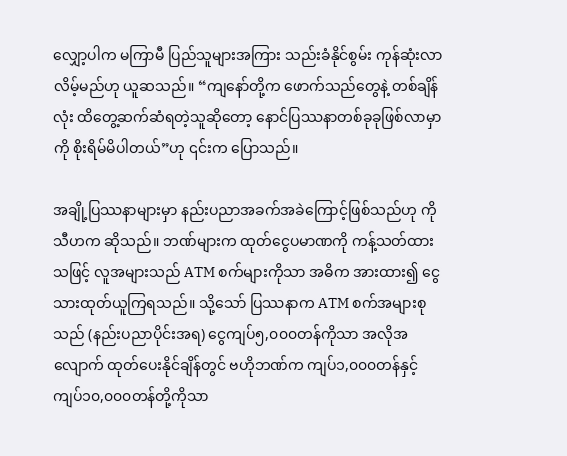လျှော့ပါက မကြာမီ ပြည်သူများအကြား သည်းခံနိုင်စွမ်း ကုန်ဆုံးလာလိမ့်မည်ဟု ယူဆသည်။ “ကျနော်တို့က ဖောက်သည်တွေနဲ့ တစ်ချိန်လုံး ထိတွေ့ဆက်ဆံရတဲ့သူဆိုတော့ နောင်ပြဿနာတစ်ခုခုဖြစ်လာမှာကို စိုးရိမ်မိပါတယ်”ဟု ၎င်းက ပြောသည်။

အချို့ပြဿနာများမှာ နည်းပညာအခက်အခဲကြောင့်ဖြစ်သည်ဟု ကိုသီဟက ဆိုသည်။ ဘဏ်များက ထုတ်ငွေပမာဏကို ကန့်သတ်ထားသဖြင့် လူအများသည် ATM စက်များကိုသာ အဓိက အားထား၍ ငွေသားထုတ်ယူကြရသည်။ သို့သော် ပြဿနာက ATM စက်အများစုသည် (နည်းပညာပိုင်းအရ) ငွေကျပ်၅,၀၀၀တန်ကိုသာ အလိုအလျောက် ထုတ်ပေးနိုင်ချိန်တွင် ဗဟိုဘဏ်က ကျပ်၁,၀၀၀တန်နှင့် ကျပ်၁၀,၀၀၀တန်တို့ကိုသာ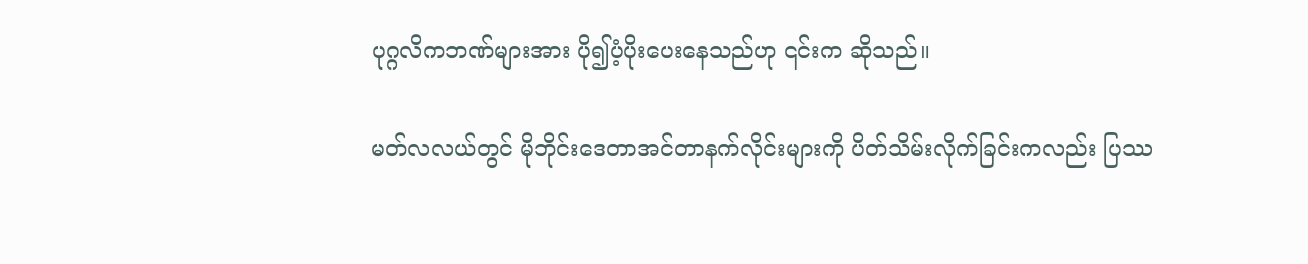ပုဂ္ဂလိကဘဏ်များအား ပို၍ပံ့ပိုးပေးနေသည်ဟု ၎င်းက ဆိုသည်။

မတ်လလယ်တွင် မိုဘိုင်းဒေတာအင်တာနက်လိုင်းများကို ပိတ်သိမ်းလိုက်ခြင်းကလည်း ပြဿ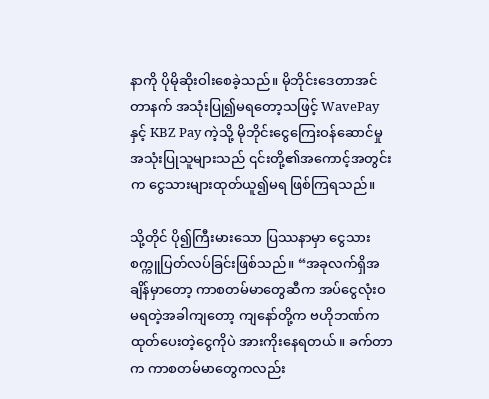နာကို ပိုမိုဆိုးဝါးစေခဲ့သည်။ မိုဘိုင်းဒေတာအင်တာနက် အသုံးပြု၍မရတော့သဖြင့် WavePay နှင့် KBZ Pay ကဲ့သို့ မိုဘိုင်းငွေကြေးဝန်ဆောင်မှုအသုံးပြုသူများသည် ၎င်းတို့၏အကောင့်အတွင်းက ငွေသားများထုတ်ယူ၍မရ ဖြစ်ကြရသည်။

သို့တိုင် ပို၍ကြီးမားသော ပြဿနာမှာ ငွေသားစက္ကူပြတ်လပ်ခြင်းဖြစ်သည်။ “အခုလက်ရှိအချိန်မှာတော့ ကာစတမ်မာတွေဆီက အပ်ငွေလုံးဝမရတဲ့အခါကျတော့ ကျနော်တို့က ဗဟိုဘဏ်က ထုတ်ပေးတဲ့ငွေကိုပဲ အားကိုးနေရတယ်။ ခက်တာက ကာစတမ်မာတွေကလည်း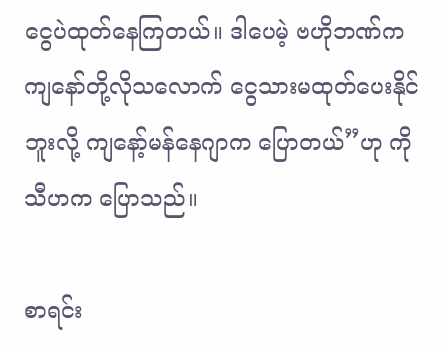ငွေပဲထုတ်နေကြတယ်။ ဒါပေမဲ့ ဗဟိုဘဏ်က ကျနော်တို့လိုသလောက် ငွေသားမထုတ်ပေးနိုင်ဘူးလို့ ကျနော့်မန်နေဂျာက ပြောတယ်”ဟု ကိုသီဟက ပြောသည်။

စာရင်း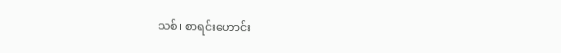သစ်၊ စာရင်းဟောင်း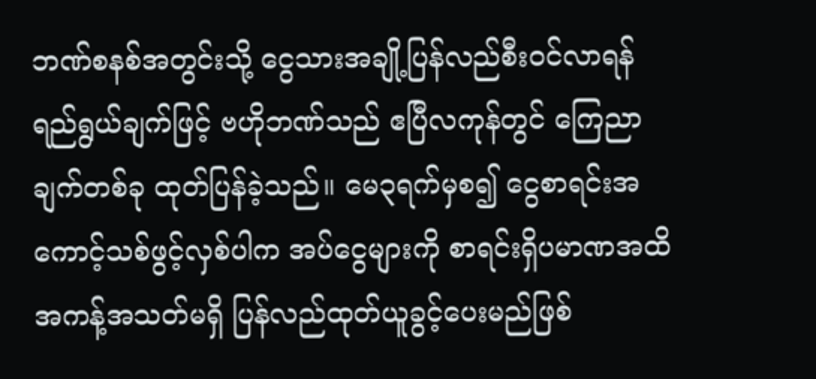ဘဏ်စနစ်အတွင်းသို့ ငွေသားအချို့ပြန်လည်စီးဝင်လာရန် ရည်ရွယ်ချက်ဖြင့် ဗဟိုဘဏ်သည် ဧပြီလကုန်တွင် ကြေညာချက်တစ်ခု ထုတ်ပြန်ခဲ့သည်။ မေ၃ရက်မှစ၍ ငွေစာရင်းအကောင့်သစ်ဖွင့်လှစ်ပါက အပ်ငွေများကို စာရင်းရှိပမာဏအထိ အကန့်အသတ်မရှိ ပြန်လည်ထုတ်ယူခွင့်ပေးမည်ဖြစ်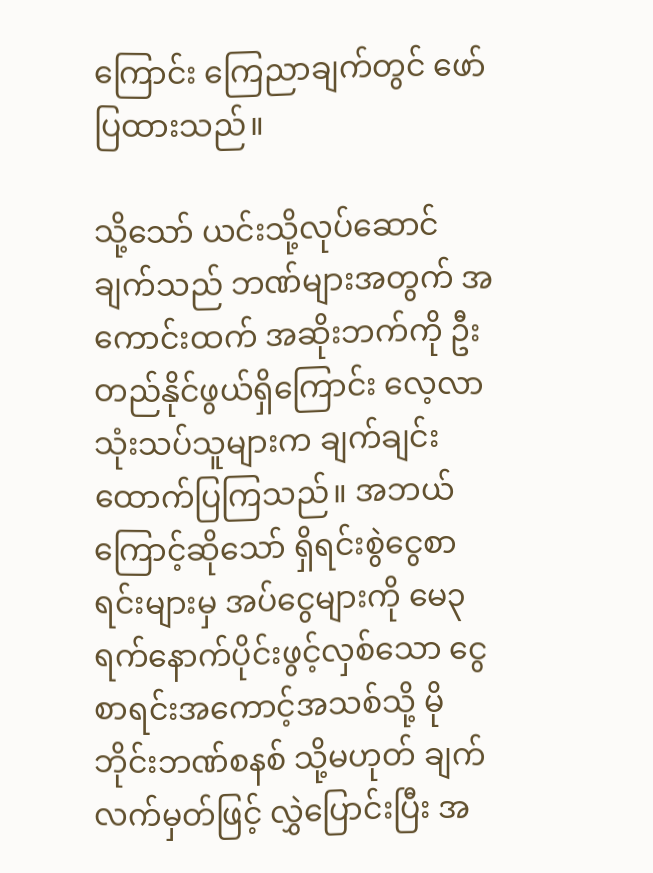ကြောင်း ကြေညာချက်တွင် ဖော်ပြထားသည်။

သို့သော် ယင်းသို့လုပ်ဆောင်ချက်သည် ဘဏ်များအတွက် အကောင်းထက် အဆိုးဘက်ကို ဦးတည်နိုင်ဖွယ်ရှိကြောင်း လေ့လာသုံးသပ်သူများက ချက်ချင်းထောက်ပြကြသည်။ အဘယ်ကြောင့်ဆိုသော် ရှိရင်းစွဲငွေစာရင်းများမှ အပ်ငွေများကို မေ၃ရက်နောက်ပိုင်းဖွင့်လှစ်သော ငွေစာရင်းအကောင့်အသစ်သို့ မိုဘိုင်းဘဏ်စနစ် သို့မဟုတ် ချက်လက်မှတ်ဖြင့် လွှဲပြောင်းပြီး အ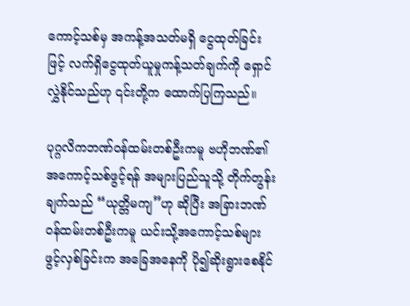ကောင့်သစ်မှ အကန့်အသတ်မရှိ ငွေထုတ်ခြင်းဖြင့် လက်ရှိငွေထုတ်ယူမှုကန့်သတ်ချက်ကို ရှောင်လွှဲနိုင်သည်ဟု ၎င်းတို့က ထောက်ပြကြသည်။

ပုဂ္ဂလိကဘဏ်ဝန်ထမ်းတစ်ဦးကမူ ဗဟိုဘဏ်၏ အကောင့်သစ်ဖွင့်ရန် အများပြည်သူသို့ တိုက်တွန်းချက်သည် “ယုတ္တိမကျ”ဟု ဆိုပြီး အခြားဘဏ်ဝန်ထမ်းတစ်ဦးကမူ ယင်းသို့အကောင့်သစ်များ ဖွင့်လှစ်ခြင်းက အခြေအနေကို ပို၍ဆိုးရွားစေနိုင်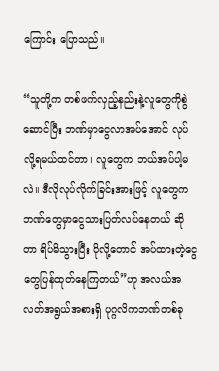ကြောင်း ပြောသည်။

“သူတို့က တစ်ဖက်လှည့်နည်းနဲ့လူတွေကိုစွဲဆောင်ပြီး ဘဏ်မှာငွေလာအပ်အောင် လုပ်လို့ရမယ်ထင်တာ၊ လူတွေက ဘယ်အပ်ပါ့မလဲ။ ဒီလိုလုပ်လိုက်ခြင်းအားဖြင့် လူတွေက ဘဏ်တွေမှာငွေသားပြတ်လပ်နေတယ် ဆိုတာ ရိပ်မိသွားပြီး ပိုလို့တောင် အပ်ထားတဲ့ငွေတွေပြန်ထုတ်နေကြတယ်”ဟု အလယ်အလတ်အရွယ်အစားရှိ ပုဂ္ဂလိကဘဏ်တစ်ခု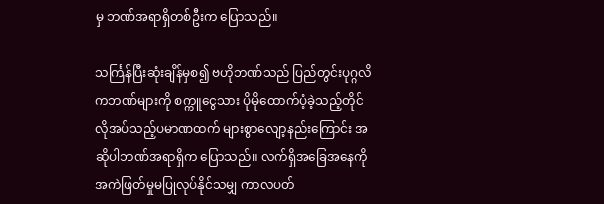မှ ဘဏ်အရာရှိတစ်ဦးက ပြောသည်။

သင်္ကြန်ပြီးဆုံးချိန်မှစ၍ ဗဟိုဘဏ်သည် ပြည်တွင်းပုဂ္ဂလိကဘဏ်များကို စက္ကူငွေသား ပိုမိုထောက်ပံ့ခဲ့သည့်တိုင် လိုအပ်သည့်ပမာဏထက် များစွာလျော့နည်းကြောင်း အဆိုပါဘဏ်အရာရှိက ပြောသည်။ လက်ရှိအခြေအနေကို အကဲဖြတ်မှုမပြုလုပ်နိုင်သမျှ ကာလပတ်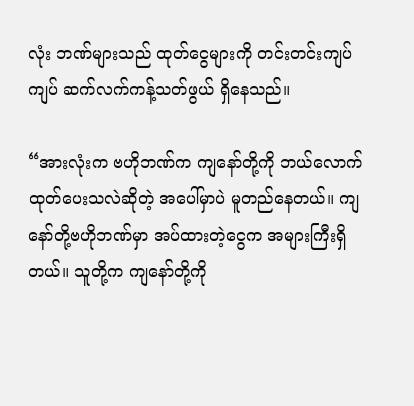လုံး ဘဏ်များသည် ထုတ်ငွေများကို တင်းတင်းကျပ်ကျပ် ဆက်လက်ကန့်သတ်ဖွယ် ရှိနေသည်။

“အားလုံးက ဗဟိုဘဏ်က ကျနော်တို့ကို ဘယ်လောက်ထုတ်ပေးသလဲဆိုတဲ့ အပေါ်မှာပဲ မူတည်နေတယ်။ ကျနော်တို့ဗဟိုဘဏ်မှာ အပ်ထားတဲ့ငွေက အများကြီးရှိတယ်။ သူတို့က ကျနော်တို့ကို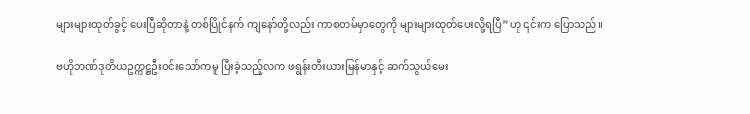များများထုတ်ခွင့် ပေးပြီဆိုတာနဲ့ တစ်ပြိုင်နက် ကျနော်တို့လည်း ကာစတမ်မှာတွေကို များများထုတ်ပေးလို့ရပြီ”ဟု ၎င်းက ပြောသည်။

ဗဟိုဘဏ်ဒုတိယဥက္ကဋ္ဌဦးဝင်းသော်ကမူ ပြီးခဲ့သည့်လက ဖရွန်းတီးယားမြန်မာနှင့် ဆက်သွယ်မေး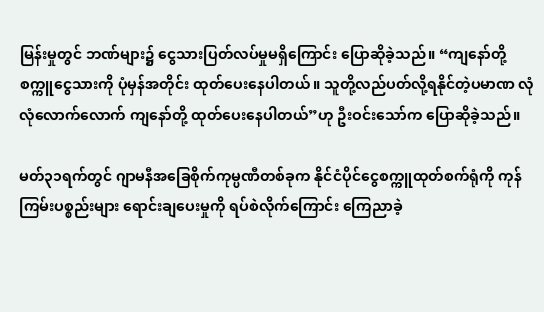မြန်းမှုတွင် ဘဏ်များ၌ ငွေသားပြတ်လပ်မှုမရှိကြောင်း ပြောဆိုခဲ့သည်။ “ကျနော်တို့ စက္ကူငွေသားကို ပုံမှန်အတိုင်း ထုတ်ပေးနေပါတယ်။ သူတို့လည်ပတ်လို့ရနိုင်တဲ့ပမာဏ လုံလုံလောက်လောက် ကျနော်တို့ ထုတ်ပေးနေပါတယ်”ဟု ဦးဝင်းသော်က ပြောဆိုခဲ့သည်။

မတ်၃၁ရက်တွင် ဂျာမနီအခြေစိုက်ကုမ္ပဏီတစ်ခုက နိုင်ငံပိုင်ငွေစက္ကူထုတ်စက်ရုံကို ကုန်ကြမ်းပစ္စည်းများ ရောင်းချပေးမှုကို ရပ်စဲလိုက်ကြောင်း ကြေညာခဲ့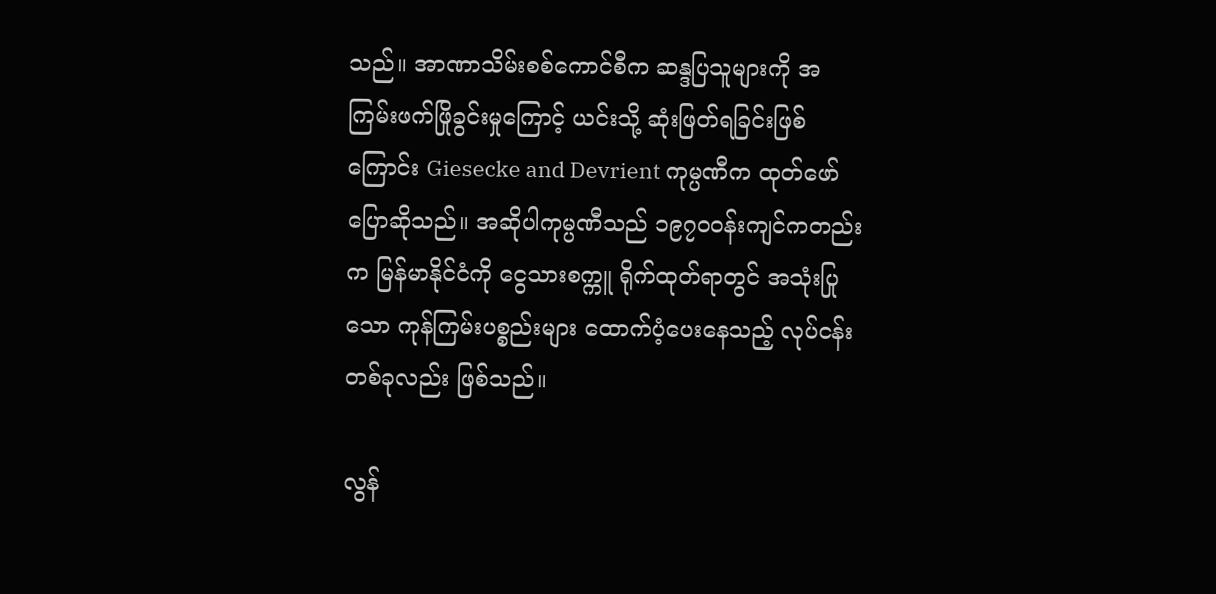သည်။ အာဏာသိမ်းစစ်ကောင်စီက ဆန္ဒပြသူများကို အကြမ်းဖက်ဖြိုခွင်းမှုကြောင့် ယင်းသို့ ဆုံးဖြတ်ရခြင်းဖြစ်ကြောင်း Giesecke and Devrient ကုမ္ပဏီက ထုတ်ဖော်ပြောဆိုသည်။ အဆိုပါကုမ္ပဏီသည် ၁၉၇၀ဝန်းကျင်ကတည်းက မြန်မာနိုင်ငံကို ငွေသားစက္ကူ ရိုက်ထုတ်ရာတွင် အသုံးပြုသော ကုန်ကြမ်းပစ္စည်းများ ထောက်ပံ့ပေးနေသည့် လုပ်ငန်းတစ်ခုလည်း ဖြစ်သည်။

လွန်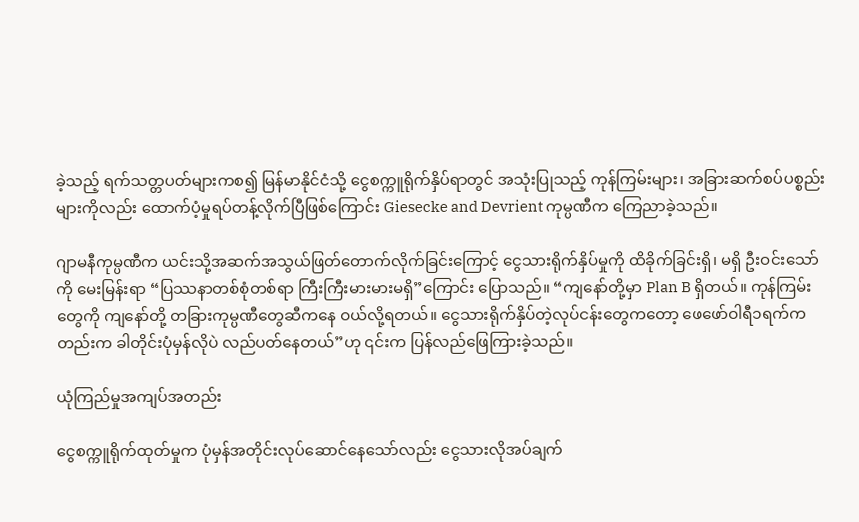ခဲ့သည့် ရက်သတ္တပတ်များကစ၍ မြန်မာနိုင်ငံသို့ ငွေစက္ကူရိုက်နှိပ်ရာတွင် အသုံးပြုသည့် ကုန်ကြမ်းများ၊ အခြားဆက်စပ်ပစ္စည်းများကိုလည်း ထောက်ပံ့မှုရပ်တန့်လိုက်ပြီဖြစ်ကြောင်း Giesecke and Devrient ကုမ္ပဏီက ကြေညာခဲ့သည်။

ဂျာမနီကုမ္ပဏီက ယင်းသို့အဆက်အသွယ်ဖြတ်တောက်လိုက်ခြင်းကြောင့် ငွေသားရိုက်နှိပ်မှုကို ထိခိုက်ခြင်းရှိ၊ မရှိ ဦးဝင်းသော်ကို မေးမြန်းရာ “ပြဿနာတစ်စုံတစ်ရာ ကြီးကြီးမားမားမရှိ”ကြောင်း ပြောသည်။ “ကျနော်တို့မှာ Plan B ရှိတယ်။ ကုန်ကြမ်းတွေကို ကျနော်တို့ တခြားကုမ္ပဏီတွေဆီကနေ ဝယ်လို့ရတယ်။ ငွေသားရိုက်နှိပ်တဲ့လုပ်ငန်းတွေကတော့ ဖေဖော်ဝါရီ၁ရက်ကတည်းက ခါတိုင်းပုံမှန်လိုပဲ လည်ပတ်နေတယ်”ဟု ၎င်းက ပြန်လည်ဖြေကြားခဲ့သည်။

ယုံကြည်မှုအကျပ်အတည်း

ငွေစက္ကူရိုက်ထုတ်မှုက ပုံမှန်အတိုင်းလုပ်ဆောင်နေသော်လည်း ငွေသားလိုအပ်ချက်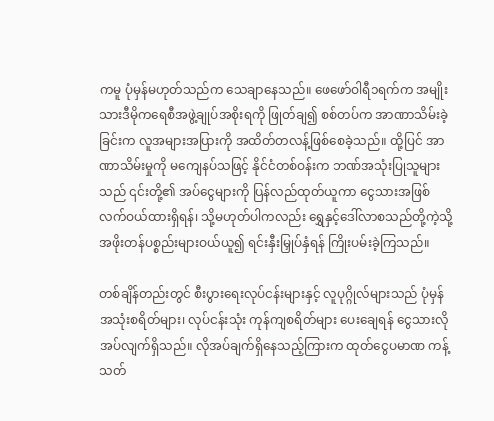ကမူ ပုံမှန်မဟုတ်သည်က သေချာနေသည်။ ဖေဖော်ဝါရီ၁ရက်က အမျိုးသားဒီမိုကရေစီအဖွဲ့ချုပ်အစိုးရကို ဖြုတ်ချ၍ စစ်တပ်က အာဏာသိမ်းခဲ့ခြင်းက လူအများအပြားကို အထိတ်တလန့်ဖြစ်စေခဲ့သည်။ ထို့ပြင် အာဏာသိမ်းမှုကို မကျေနပ်သဖြင့် နိုင်ငံတစ်ဝန်းက ဘဏ်အသုံးပြုသူများသည် ၎င်းတို့၏ အပ်ငွေများကို ပြန်လည်ထုတ်ယူကာ ငွေသားအဖြစ် လက်ဝယ်ထားရှိရန်၊ သို့မဟုတ်ပါကလည်း ရွှေနှင့်ဒေါ်လာစသည်တို့ကဲ့သို့ အဖိုးတန်ပစ္စည်းများဝယ်ယူ၍ ရင်းနှီးမြှုပ်နှံရန် ကြိုးပမ်းခဲ့ကြသည်။

တစ်ချိန်တည်းတွင် စီးပွားရေးလုပ်ငန်းများနှင့် လူပုဂ္ဂိုလ်များသည် ပုံမှန်အသုံးစရိတ်များ၊ လုပ်ငန်းသုံး ကုန်ကျစရိတ်များ ပေးချေရန် ငွေသားလိုအပ်လျက်ရှိသည်။ လိုအပ်ချက်ရှိနေသည့်ကြားက ထုတ်ငွေပမာဏ ကန့်သတ်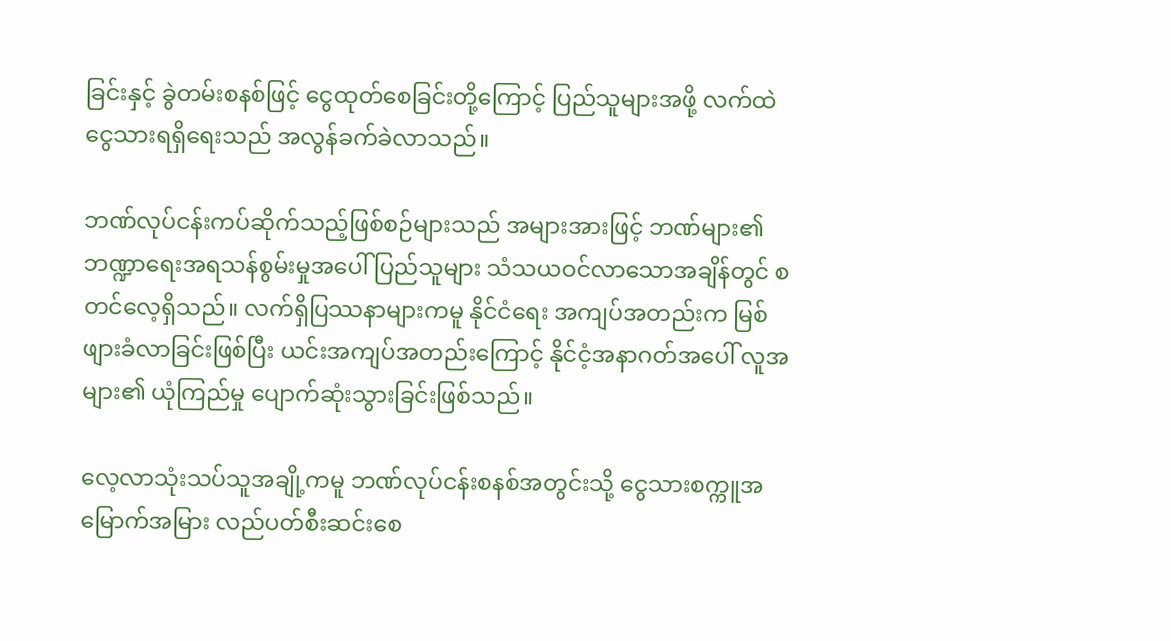ခြင်းနှင့် ခွဲတမ်းစနစ်ဖြင့် ငွေထုတ်စေခြင်းတို့ကြောင့် ပြည်သူများအဖို့ လက်ထဲငွေသားရရှိရေးသည် အလွန်ခက်ခဲလာသည်။

ဘဏ်လုပ်ငန်းကပ်ဆိုက်သည့်ဖြစ်စဉ်များသည် အများအားဖြင့် ဘဏ်များ၏ ဘဏ္ဍာရေးအရသန်စွမ်းမှုအပေါ် ပြည်သူများ သံသယဝင်လာသောအချိန်တွင် စတင်လေ့ရှိသည်။ လက်ရှိပြဿနာများကမူ နိုင်ငံရေး အကျပ်အတည်းက မြစ်ဖျားခံလာခြင်းဖြစ်ပြီး ယင်းအကျပ်အတည်းကြောင့် နိုင်ငံ့အနာဂတ်အပေါ် လူအများ၏ ယုံကြည်မှု ပျောက်ဆုံးသွားခြင်းဖြစ်သည်။

လေ့လာသုံးသပ်သူအချို့ကမူ ဘဏ်လုပ်ငန်းစနစ်အတွင်းသို့ ငွေသားစက္ကူအမြောက်အမြား လည်ပတ်စီးဆင်းစေ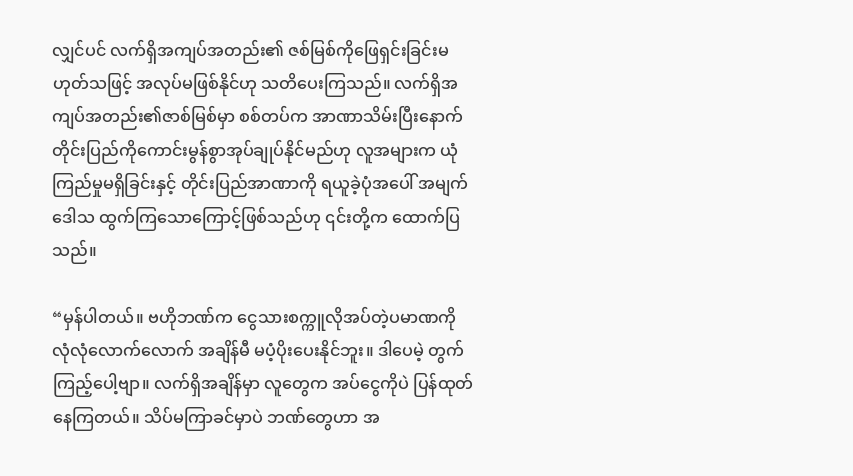လျှင်ပင် လက်ရှိအကျပ်အတည်း၏ ဇစ်မြစ်ကိုဖြေရှင်းခြင်းမဟုတ်သဖြင့် အလုပ်မဖြစ်နိုင်ဟု သတိပေးကြသည်။ လက်ရှိအကျပ်အတည်း၏ဇာစ်မြစ်မှာ စစ်တပ်က အာဏာသိမ်းပြီးနောက် တိုင်းပြည်ကိုကောင်းမွန်စွာအုပ်ချုပ်နိုင်မည်ဟု လူအများက ယုံကြည်မှုမရှိခြင်းနှင့် တိုင်းပြည်အာဏာကို ရယူခဲ့ပုံအပေါ် အမျက်ဒေါသ ထွက်ကြသောကြောင့်ဖြစ်သည်ဟု ၎င်းတို့က ထောက်ပြသည်။

“မှန်ပါတယ်။ ဗဟိုဘဏ်က ငွေသားစက္ကူလိုအပ်တဲ့ပမာဏကို လုံလုံလောက်လောက် အချိန်မီ မပံ့ပိုးပေးနိုင်ဘူး။ ဒါပေမဲ့ တွက်ကြည့်ပေါ့ဗျာ။ လက်ရှိအချိန်မှာ လူတွေက အပ်ငွေကိုပဲ ပြန်ထုတ်နေကြတယ်။ သိပ်မကြာခင်မှာပဲ ဘဏ်တွေဟာ အ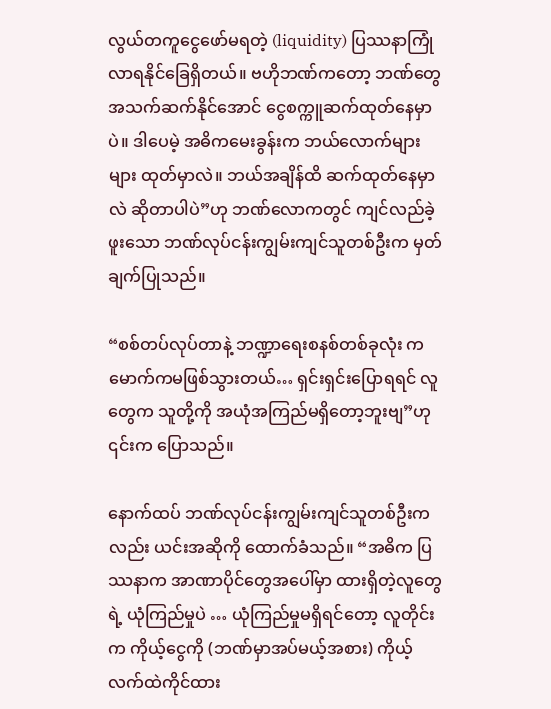လွယ်တကူငွေဖော်မရတဲ့ (liquidity) ပြဿနာကြုံလာရနိုင်ခြေရှိတယ်။ ဗဟိုဘဏ်ကတော့ ဘဏ်တွေအသက်ဆက်နိုင်အောင် ငွေစက္ကူဆက်ထုတ်နေမှာပဲ။ ဒါပေမဲ့ အဓိကမေးခွန်းက ဘယ်လောက်များများ ထုတ်မှာလဲ။ ဘယ်အချိန်ထိ ဆက်ထုတ်နေမှာလဲ ဆိုတာပါပဲ”ဟု ဘဏ်လောကတွင် ကျင်လည်ခဲ့ဖူးသော ဘဏ်လုပ်ငန်းကျွမ်းကျင်သူတစ်ဦးက မှတ်ချက်ပြုသည်။

“စစ်တပ်လုပ်တာနဲ့ ဘဏ္ဍာရေးစနစ်တစ်ခုလုံး ကမောက်ကမဖြစ်သွားတယ်… ရှင်းရှင်းပြောရရင် လူတွေက သူတို့ကို အယုံအကြည်မရှိတော့ဘူးဗျ”ဟု ၎င်းက ပြောသည်။

နောက်ထပ် ဘဏ်လုပ်ငန်းကျွမ်းကျင်သူတစ်ဦးကလည်း ယင်းအဆိုကို ထောက်ခံသည်။ “အဓိက ပြဿနာက အာဏာပိုင်တွေအပေါ်မှာ ထားရှိတဲ့လူတွေရဲ့ ယုံကြည်မှုပဲ … ယုံကြည်မှုမရှိရင်တော့ လူတိုင်းက ကိုယ့်ငွေကို (ဘဏ်မှာအပ်မယ့်အစား) ကိုယ့်လက်ထဲကိုင်ထား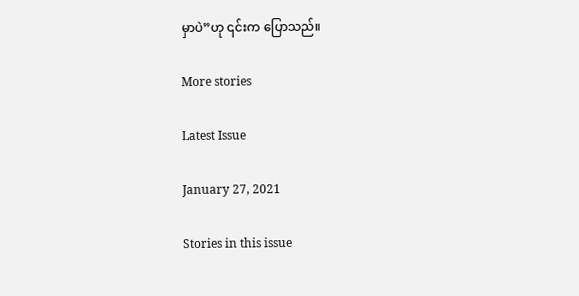မှာပဲ”ဟု ၎င်းက ပြောသည်။

More stories

Latest Issue

January 27, 2021

Stories in this issue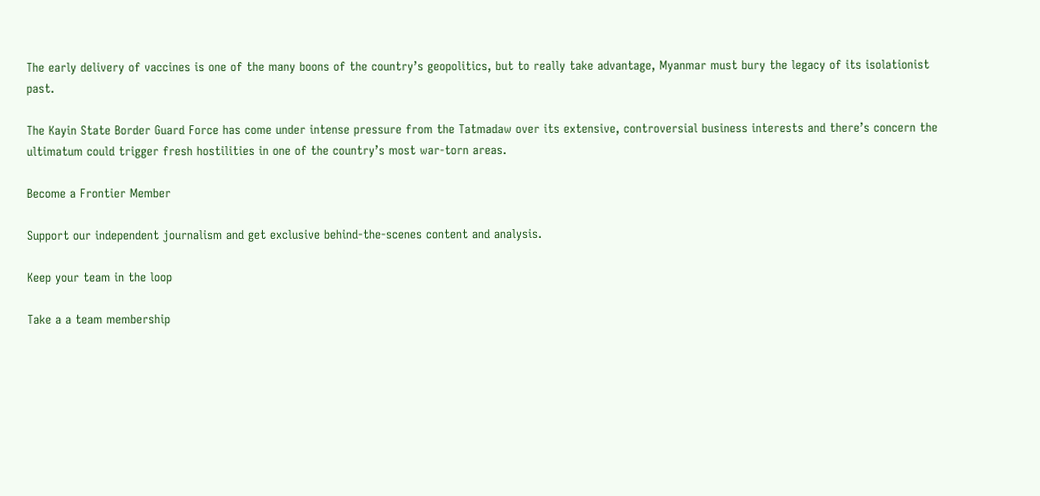The early delivery of vaccines is one of the many boons of the country’s geopolitics, but to really take advantage, Myanmar must bury the legacy of its isolationist past.

The Kayin State Border Guard Force has come under intense pressure from the Tatmadaw over its extensive, controversial business interests and there’s concern the ultimatum could trigger fresh hostilities in one of the country’s most war-torn areas.

Become a Frontier Member

Support our independent journalism and get exclusive behind-the-scenes content and analysis.

Keep your team in the loop

Take a a team membership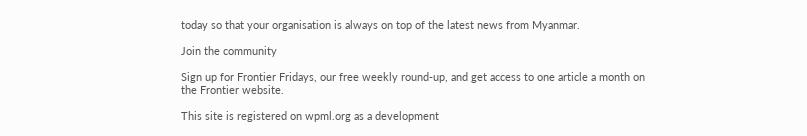today so that your organisation is always on top of the latest news from Myanmar.

Join the community

Sign up for Frontier Fridays, our free weekly round-up, and get access to one article a month on the Frontier website.

This site is registered on wpml.org as a development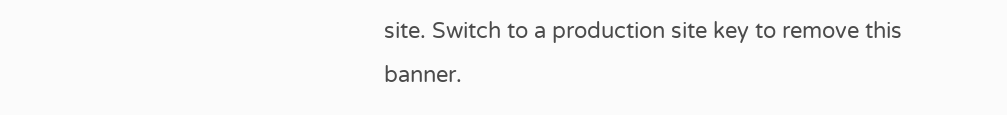site. Switch to a production site key to remove this banner.